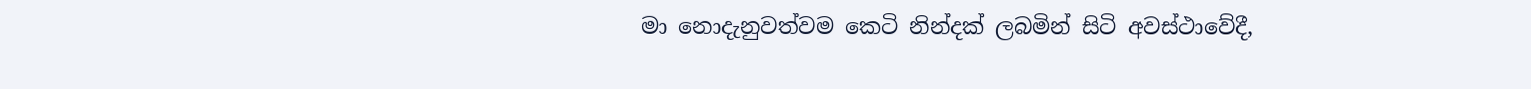මා නොදැනුවත්වම කෙටි නින්දක් ලබමින් සිටි අවස්ථාවේදී,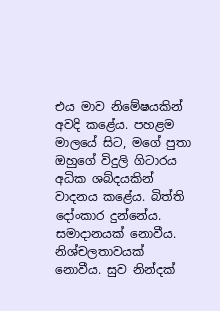එය මාව නිමේෂයකින් අවදි කළේය. පහළම මාලයේ සිට, මගේ පුතා ඔහුගේ විදුලි ගිටාරය අධික ශබ්දයකින් වාදනය කළේය. බිත්ති දෝංකාර දුන්නේය. සමාදානයක් නොවීය. නිශ්චලතාවයක් නොවීය. සුව නින්දක්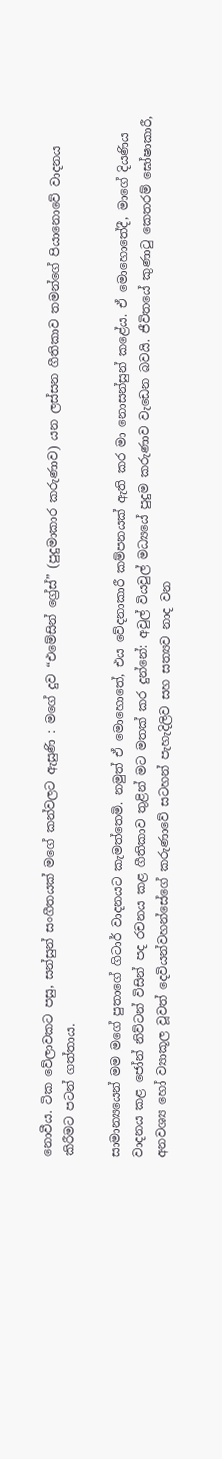නොවීය. ටික වේලාවකට පසු, සන්සුන් සංගීතයක් මගේ කන්වලට ඇසුණි : මගේ දුව “එමේසින් ග්‍රේස්” (පුදුමාකාර කරුණාව) යන ලස්සන ගීතිකාව තමන්ගේ පියානොවේ වාදනය කිරීමට පටන් ගත්තාය.

සාමාන්‍යයෙන් මම මගේ පුතාගේ ගිටාර් වාදනයට කැමත්තෙමි. නමුත් ඒ මොහොතේ, එය වේදනාකාරී කම්පනයක් ඇති කර මා නොසන්සුන් කළේය. ඒ මොහොතේදී, මාගේ දියණිය වාදනය කළ ජෝන් නිව්ටන් විසින් පද රචනය කළ ගීතිකාව තුළින් මට මතක් කර දුන්නේ: අවුල් වියවුල් මධ්‍යයේ පුදුම කරුණාව වැඩෙන බවයි. ජීවිතයේ කුණාටු කෙතරම් ඝෝෂාකාරී, අනවශ්‍ය හෝ ව්‍යාකූල වූවත් දෙවියන්වහන්සේගේ කරුණාවේ සටහන් පැහැදිලිව සහ සත්‍යව නාද වන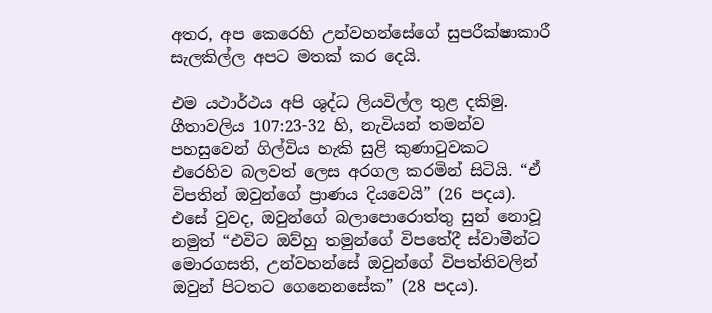අතර, අප කෙරෙහි උන්වහන්සේගේ සුපරීක්ෂාකාරී සැලකිල්ල අපට මතක් කර දෙයි.

එම යථාර්ථය අපි ශුද්ධ ලියවිල්ල තුළ දකිමු. ගීතාවලිය 107:23-32 හි, නැවියන් තමන්ව පහසුවෙන් ගිල්විය හැකි සුළි කුණාටුවකට එරෙහිව බලවත් ලෙස අරගල කරමින් සිටියි. “ඒ විපතින් ඔවුන්ගේ ප්‍රාණය දියවෙයි” (26 පදය). එසේ වුවද, ඔවුන්ගේ බලාපොරොත්තු සුන් නොවූ නමුත් “එවිට ඔව්හු තමුන්ගේ විපතේදී ස්වාමීන්ට මොරගසති, උන්වහන්සේ ඔවුන්ගේ විපත්තිවලින් ඔවුන් පිටතට ගෙනෙනසේක” (28 පදය).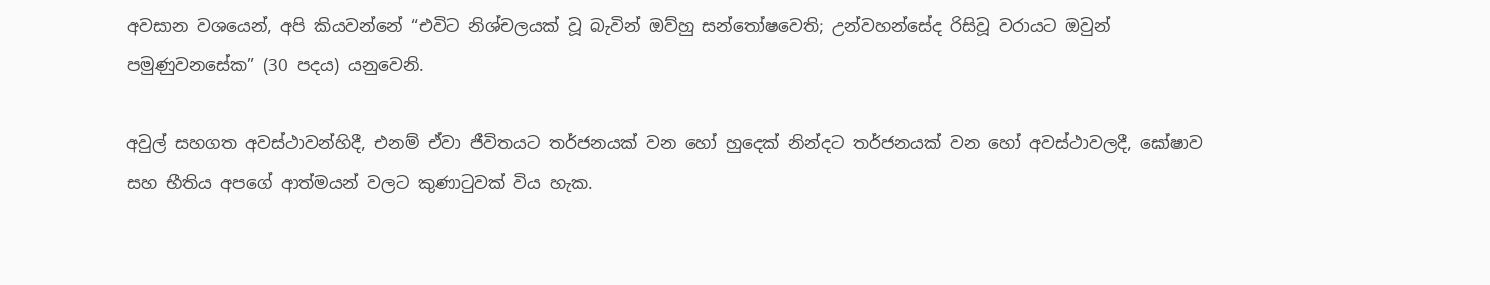අවසාන වශයෙන්, අපි කියවන්නේ “එවිට නිශ්චලයක් වූ බැවින් ඔව්හු සන්තෝෂවෙති; උන්වහන්සේද රිසිවූ වරායට ඔවුන් පමුණුවනසේක” (30 පදය) යනුවෙනි.

අවුල් සහගත අවස්ථාවන්හිදී, එනම් ඒවා ජීවිතයට තර්ජනයක් වන හෝ හුදෙක් නින්දට තර්ජනයක් වන හෝ අවස්ථාවලදී, ඝෝෂාව සහ භීතිය අපගේ ආත්මයන් වලට කුණාටුවක් විය හැක.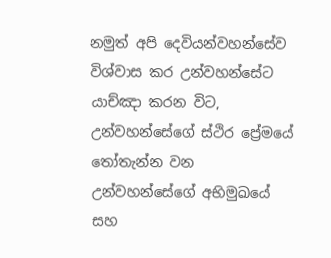නමුත් අපි දෙවියන්වහන්සේව විශ්වාස කර උන්වහන්සේට යාච්ඤා කරන විට, උන්වහන්සේගේ ස්ථිර ප්‍රේමයේ තෝතැන්න වන උන්වහන්සේගේ අභිමුඛයේ සහ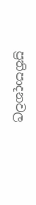ප්‍රතිපාදනවල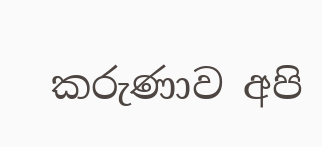කරුණාව අපි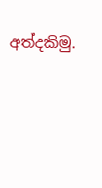අත්දකිමු.